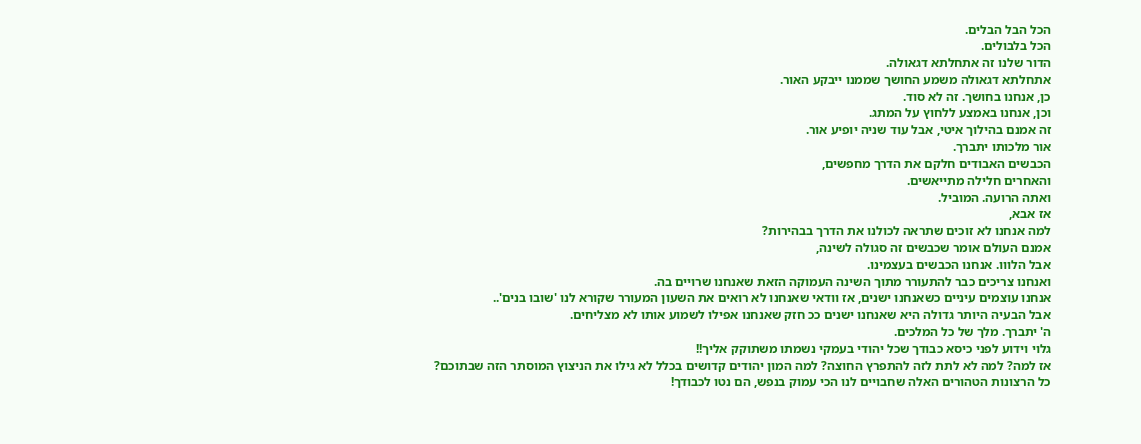הכל הבל הבלים.
הכל בלבולים.
הדור שלנו זה אתחלתא דגאולה.
אתחלתא דגאולה משמע החושך שממנו ייבקע האור.
כן, אנחנו בחושך. זה לא סוד.
וכן, אנחנו באמצע ללחוץ על המתג.
זה אמנם בהילוך איטי, אבל עוד שניה יופיע אור.
אור מלכותו יתברך.
הכבשים האבודים חלקם את הדרך מחפשים,
והאחרים חלילה מתייאשים.
ואתה הרועה. המוביל.
אז אבא,
למה אנחנו לא זוכים שתראה לכולנו את הדרך בבהירות?
אמנם העולם אומר שכבשים זה סגולה לשינה,
אבל הלווו. אנחנו הכבשים בעצמינו.
ואנחנו צריכים כבר להתעורר מתוך השינה העמוקה הזאת שאנחנו שרויים בה.
אנחנו עוצמים עיניים כשאנחנו ישנים, אז וודאי שאנחנו לא רואים את השעון המעורר שקורא לנו 'שובו בנים'..
אבל הבעיה היותר גדולה היא שאנחנו ישנים ככ חזק שאנחנו אפילו לשמוע אותו לא מצליחים.
ה' יתברך. מלך של כל המלכים.
גלוי וידוע לפני כיסא כבודך שכל יהודי בעמקי נשמתו משתוקק אליך!!
אז למה? למה לא לתת לזה להתפרץ החוצה? למה המון יהודים קדושים בכלל לא גילו את הניצוץ המוסתר הזה שבתוכם?
כל הרצונות הטהורים האלה שחבויים לנו הכי עמוק בנפש, הם נטו לכבודך!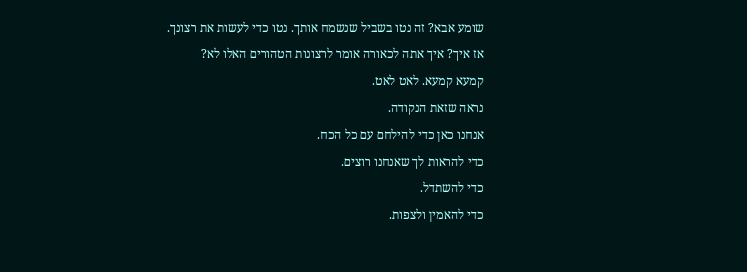שומע אבא? זה נטו בשביל שנשמח אותך. נטו כדי לעשות את רצונך.
אז איך? איך אתה לכאורה אומר לרצונות הטהורים האלו לא?
קמעא קמעא. לאט לאט.
נראה שזאת הנקודה.
אנחנו כאן כדי להילחם עם כל הכח.
כדי להראות לך שאנחנו רוצים.
כדי להשתדל.
כדי להאמין ולצפות.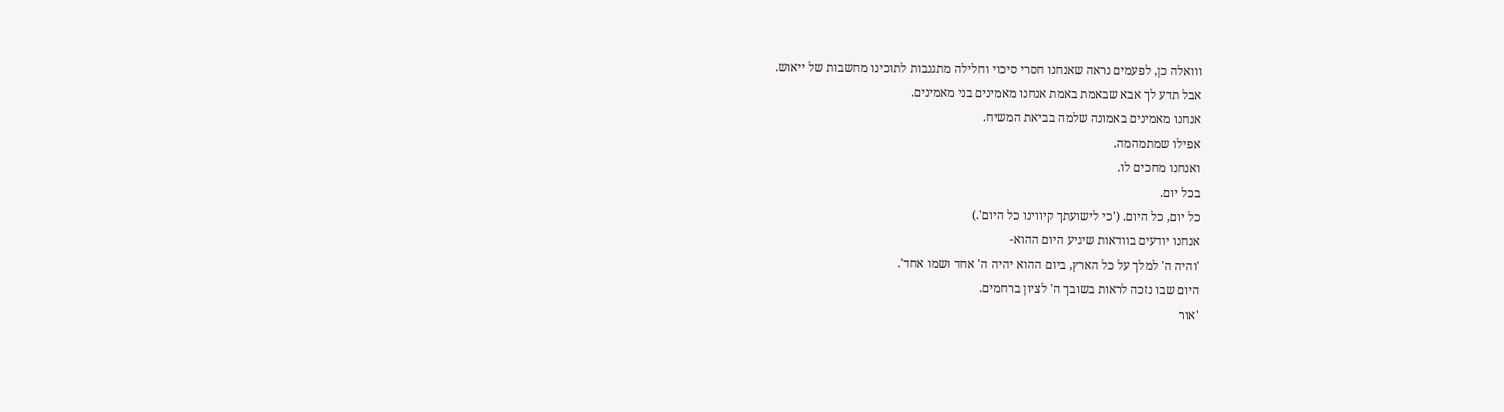ווואלה כן, לפעמים נראה שאנחנו חסרי סיכוי וחלילה מתגנבות לתוכינו מחשבות של ייאוש.
אבל תדע לך אבא שבאמת באמת אנחנו מאמינים בני מאמינים.
אנחנו מאמינים באמונה שלמה בביאת המשיח.
אפילו שמתמהמה.
ואנחנו מחכים לו.
בכל יום.
כל יום, כל היום. ('כי לישועתך קיווינו כל היום'.)
אנחנו יודעים בוודאות שיגיע היום ההוא-
'והיה ה' למלך על כל הארץ, ביום ההוא יהיה ה' אחד ושמו אחד'.
היום שבו נזכה לראות בשובך ה' לציון ברחמים.
'אור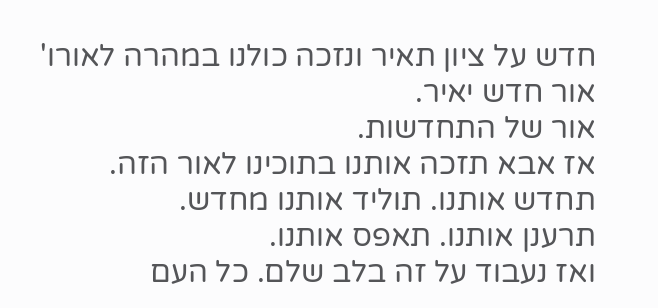חדש על ציון תאיר ונזכה כולנו במהרה לאורו'
אור חדש יאיר.
אור של התחדשות.
אז אבא תזכה אותנו בתוכינו לאור הזה.
תחדש אותנו. תוליד אותנו מחדש.
תרענן אותנו. תאפס אותנו.
ואז נעבוד על זה בלב שלם. כל העם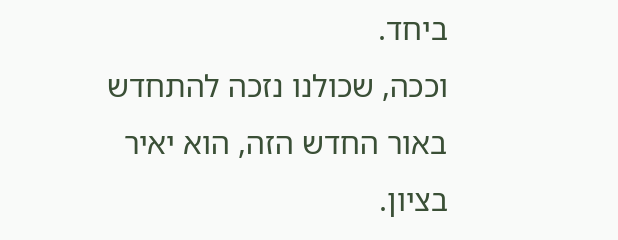ביחד.
וככה, שכולנו נזכה להתחדש באור החדש הזה, הוא יאיר בציון.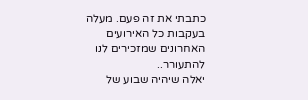כתבתי את זה פעם. מעלה בעקבות כל האירועים האחרונים שמזכירים לנו להתעורר..
יאלה שיהיה שבוע של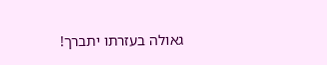גאולה בעזרתו יתברך!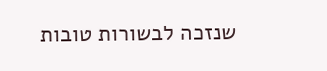שנזכה לבשורות טובות